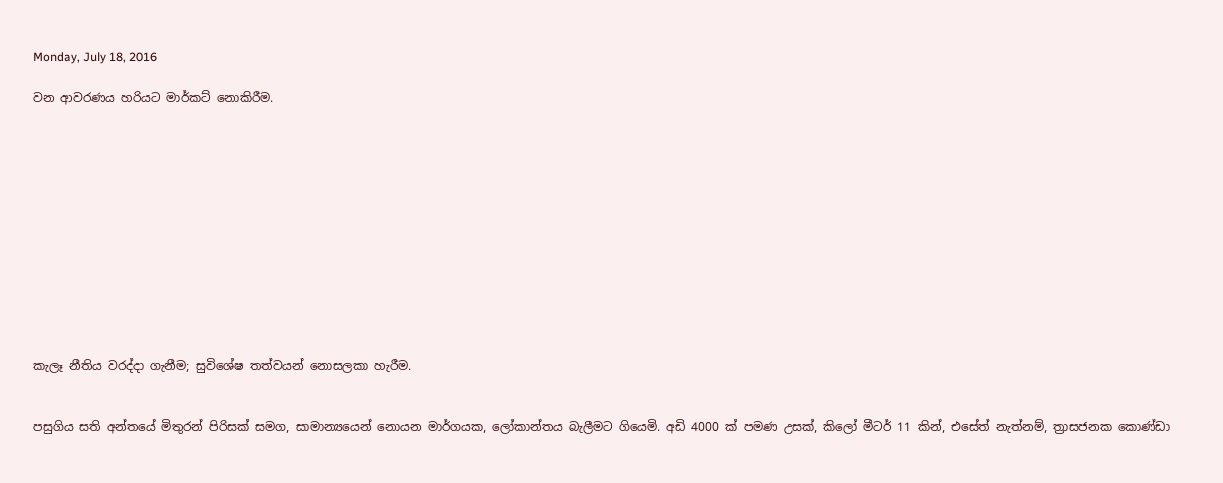Monday, July 18, 2016

වන ආවරණය හරියට මාර්කට් නොකිරීම.












කැලෑ නීතිය වරද්දා ගැනීම; සුවිශේෂ තත්වයන් නොසලකා හැරීම.


පසුගිය සති අන්තයේ මිතුරන් පිරිසක් සමග, සාමාන්‍යයෙන් නොයන මාර්ගයක, ලෝකාන්තය බැලීමට ගියෙමි. අඩි 4000 ක් පමණ උසක්, කිලෝ මීටර් 11 කින්, එසේත් නැත්නම්, ත්‍රාසජනක කොණ්ඩා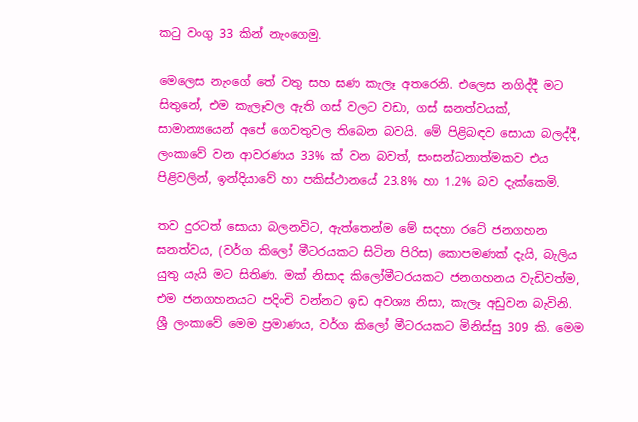කටු වංගු 33 කින් නැංගෙමු.

මෙලෙස නැංගේ තේ වතු සහ ඝණ කැලෑ අතරෙනි. එලෙස නගිද්දී මට සිතුනේ, එම කැලෑවල ඇති ගස් වලට වඩා, ගස් ඝනත්වයක්, සාමාන්‍යයෙන් අපේ ගෙවතුවල තිබෙන බවයි. මේ පිළිබඳව සොයා බලද්දී, ලංකාවේ වන ආවරණය 33% ක් වන බවත්, සංසන්ධනාත්මකව එය පිළිවලින්, ඉන්දියාවේ හා පකිස්ථානයේ 23.8% හා 1.2% බව දැක්කෙමි.

තව දුරටත් සොයා බලනවිට, ඇත්තෙන්ම මේ සදහා රටේ ජනගහන ඝනත්වය, (වර්ග කිලෝ මීටරයකට සිටින පිරිස) කොපමණක් දැයි, බැලිය යුතු යැයි මට සිතිණ. මක් නිසාද කිලෝමීටරයකට ජනගහනය වැඩිවත්ම, එම ජනගහනයට පදිංචි වන්නට ඉඩ අවශ්‍ය නිසා, කැලෑ අඩුවන බැවිනි. ශ්‍රී ලංකාවේ මෙම ප්‍රමාණය, වර්ග කිලෝ මීටරයකට මිනිස්සු 309 කි. මෙම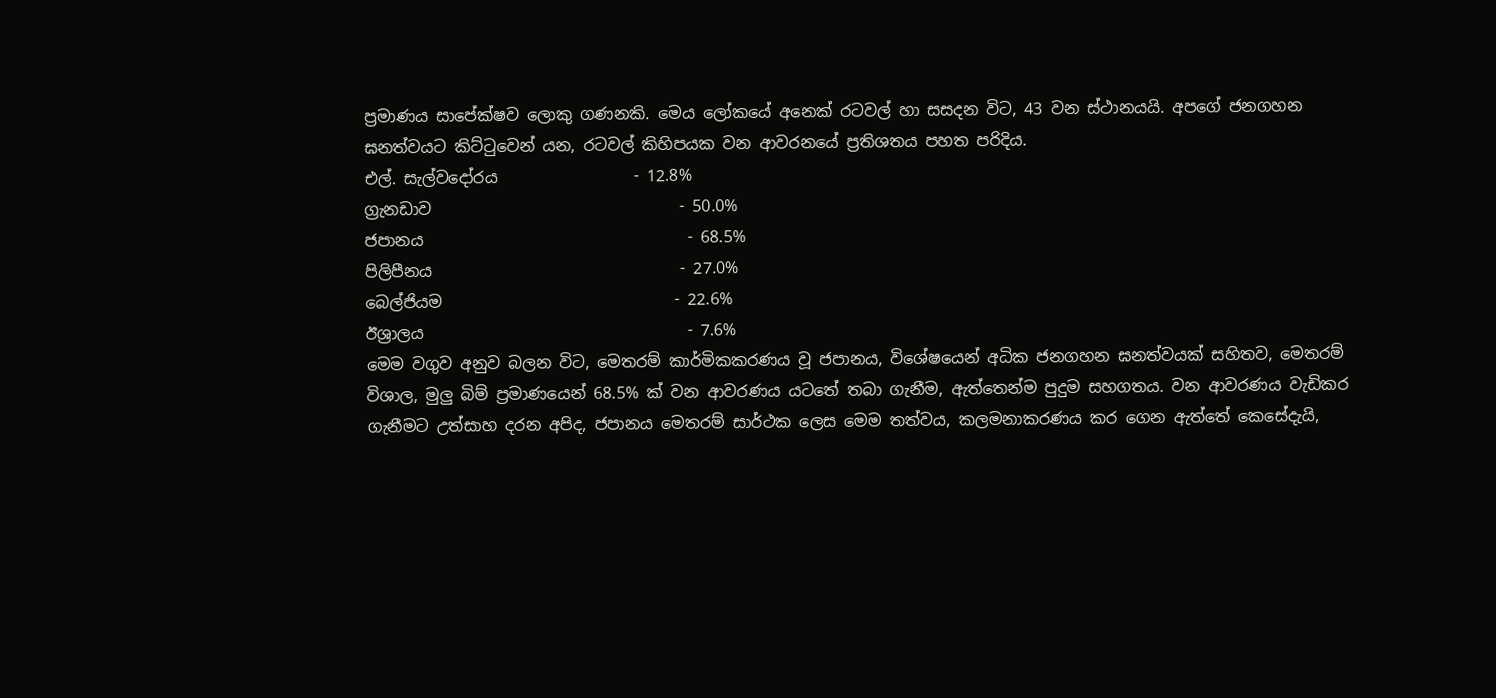ප්‍රමාණය සාපේක්ෂව ලොකු ගණනකි. මෙය ලෝකයේ අනෙක් රටවල් හා සසදන විට, 43 වන ස්ථානයයි. අපගේ ජනගහන ඝනත්වයට කිට්ටුවෙන් යන, රටවල් කිහිපයක වන ආවරනයේ ප්‍රතිශතය පහත පරිදිය.
එල්. සැල්වදෝරය                 - 12.8%
ග්‍රැනඩාව                               - 50.0%
ජපානය                                 - 68.5%
පිලිපීනය                               - 27.0%
බෙල්ජියම                             - 22.6%
ඊශ්‍රාලය                                 - 7.6%
මෙම වගුව අනුව බලන විට, මෙතරම් කාර්මිකකරණය වූ ජපානය, විශේෂයෙන් අධික ජනගහන ඝනත්වයක් සහිතව, මෙතරම් විශාල, මුලු බිම් ප්‍රමාණයෙන් 68.5% ක් වන ආවරණය යටතේ තබා ගැනීම, ඇත්තෙන්ම පුදුම සහගතය. වන ආවරණය වැඩිකර ගැනීමට උත්සාහ දරන අපිද, ජපානය මෙතරම් සාර්ථක ලෙස මෙම තත්වය, කලමනාකරණය කර ගෙන ඇත්තේ කෙසේදැයි,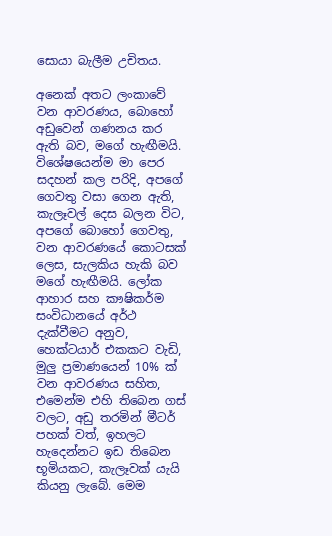සොයා බැලීම උචිතය.

අනෙක් අතට ලංකාවේ වන ආවරණය, බොහෝ අඩුවෙන් ගණනය කර ඇති බව, මගේ හැඟීමයි. විශේෂයෙන්ම මා පෙර සදහන් කල පරිදි, අපගේ ගෙවතු වසා ගෙන ඇති, කැලෑවල් දෙස බලන විට, අපගේ බොහෝ ගෙවතු, වන ආවරණයේ කොටසක් ලෙස, සැලකිය හැකි බව මගේ හැඟීමයි. ලෝක ආහාර සහ කෟෂිකර්ම සංවිධානයේ අර්ථ දැක්වීමට අනුව, හෙක්ටයාර් එකකට වැඩි, මුලු ප්‍රමාණයෙන් 10% ක් වන ආවරණය සහිත, එමෙන්ම එහි තිබෙන ගස් වලට, අඩු තරමින් මීටර් පහක් වත්, ඉහලට හැදෙන්නට ඉඩ තිබෙන භූමියකට, කැලෑවක් යැයි කියනු ලැබේ. මෙම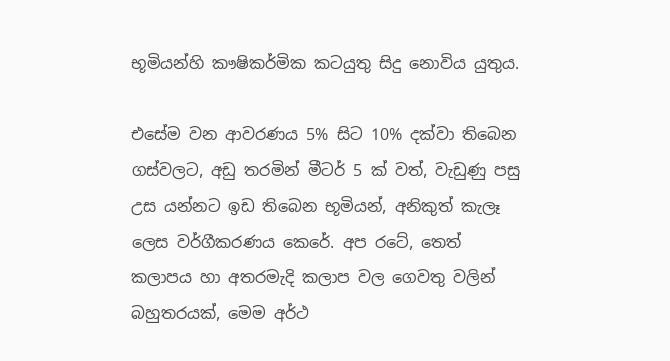භූමියන්හි කෟෂිකර්මික කටයුතු සිදු නොවිය යුතුය.

එසේම වන ආවරණය 5% සිට 10% දක්වා තිබෙන ගස්වලට, අඩු තරමින් මීටර් 5 ක් වත්, වැඩුණු පසු උස යන්නට ඉඩ තිබෙන භූමියන්, අනිකුත් කැලෑ ලෙස වර්ගීකරණය කෙරේ. අප රටේ, තෙත් කලාපය හා අතරමැදි කලාප වල ගෙවතු වලින් බහුතරයක්, මෙම අර්ථ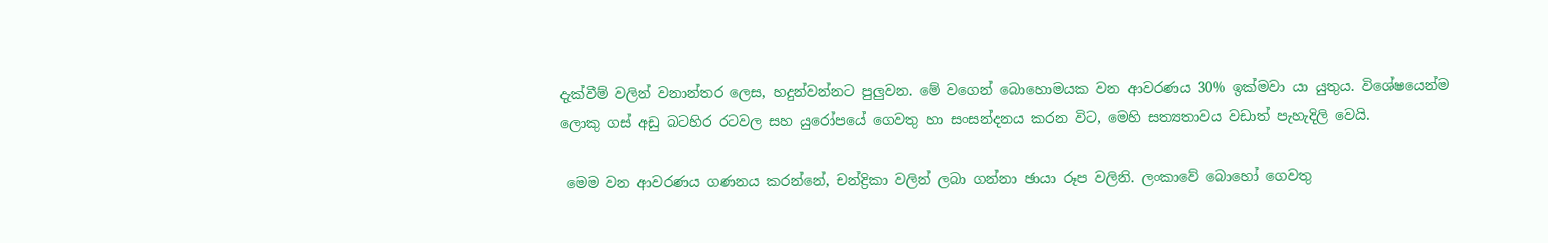දැක්වීම් වලින් වනාන්තර ලෙස, හදුන්වන්නට පුලුවන. මේ වගෙන් බොහොමයක වන ආවරණය 30% ඉක්මවා යා යුතුය. විශේෂයෙන්ම ලොකු ගස් අඩු බටහිර රටවල සහ යුරෝපයේ ගෙවතු හා සංසන්දනය කරන විට, මෙහි සත්‍යතාවය වඩාත් පැහැදිලි වෙයි.

 මෙම වන ආවරණය ගණනය කරන්නේ, චන්ද්‍රිකා වලින් ලබා ගන්නා ඡායා රූප වලිනි. ලංකාවේ බොහෝ ගෙවතු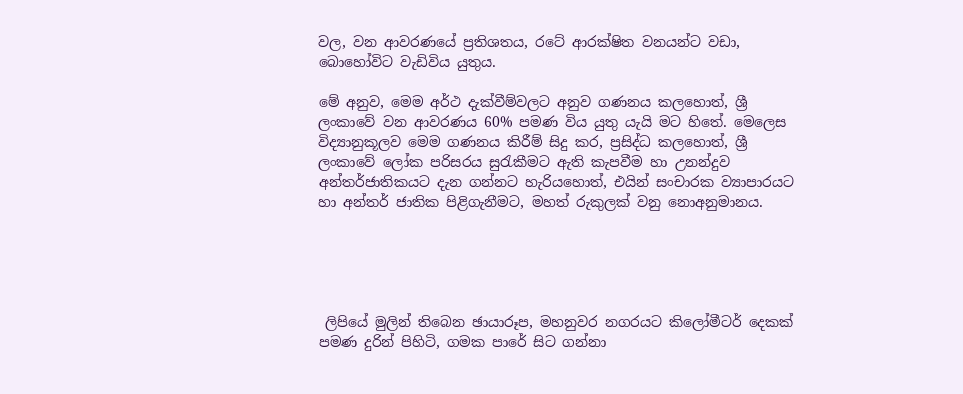වල, වන ආවරණයේ ප්‍රතිශතය, රටේ ආරක්ෂිත වනයන්ට වඩා, බොහෝවිට වැඩිවිය යුතුය.

මේ අනුව, මෙම අර්ථ දැක්වීම්වලට අනුව ගණනය කලහොත්, ශ්‍රී ලංකාවේ වන ආවරණය 60% පමණ විය යුතු යැයි මට හිතේ. මෙලෙස විද්‍යානුකූලව මෙම ගණනය කිරීම් සිදු කර, ප්‍රසිද්ධ කලහොත්, ශ්‍රී ලංකාවේ ලෝක පරිසරය සුරැකීමට ඇති කැපවීම හා උනන්දුව අන්තර්ජාතිකයට දැන ගන්නට හැරියහොත්, එයින් සංචාරක ව්‍යාපාරයට හා අන්තර් ජාතික පිළිගැනීමට, මහත් රුකුලක් වනු නොඅනුමානය.





 ලිපියේ මුලින් තිබෙන ඡායාරූප, මහනුවර නගරයට කිලෝමීටර් දෙකක් පමණ දුරින් පිහිටි, ගමක පාරේ සිට ගන්නා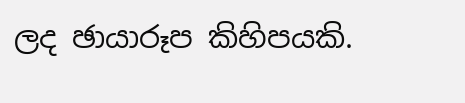ලද ඡායාරූප කිහිපයකි.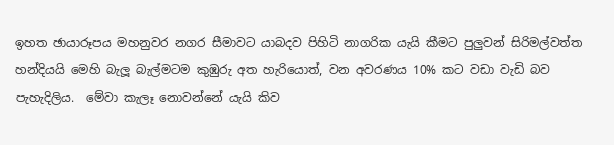ඉහත ඡායාරූපය මහනුවර නගර සීමාවට යාබදව පිහිටි නාගරික යැයි කීමට පුලුවන් සිරිමල්වත්ත හන්දියයි මෙහි බැලූ බැල්මටම කුඹුරු අත හැරියොත්, වන අවරණය 10% කට වඩා වැඩි බව පැහැදිලිය.  මේවා කැලෑ නොවන්නේ යැයි කිව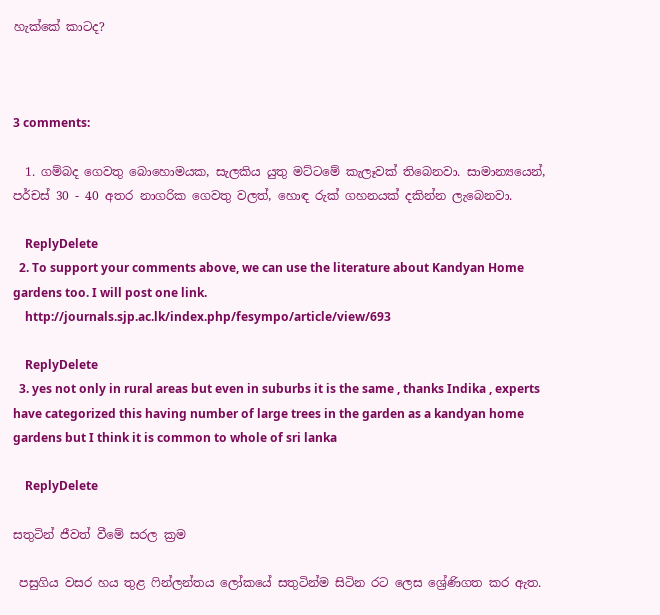හැක්කේ කාටද?



3 comments:

  1. ගම්බද ගෙවතු බොහොමයක, සැලකිය යුතු මට්ටමේ කැලෑවක් තිබෙනවා. සාමාන්‍යයෙන්, පර්චස් 30 - 40 අතර නාගරික ගෙවතු වලත්, හොඳ රුක් ගහනයක් දකින්න ලැබෙනවා.

    ReplyDelete
  2. To support your comments above, we can use the literature about Kandyan Home gardens too. I will post one link.
    http://journals.sjp.ac.lk/index.php/fesympo/article/view/693

    ReplyDelete
  3. yes not only in rural areas but even in suburbs it is the same , thanks Indika , experts have categorized this having number of large trees in the garden as a kandyan home gardens but I think it is common to whole of sri lanka

    ReplyDelete

සතුටින් ජීවත් වීමේ සරල ක්‍රම

 පසුගිය වසර හය තුළ ෆින්ලන්තය ලෝකයේ සතුටින්ම සිටින රට ලෙස ශ්‍රේණිගත කර ඇත.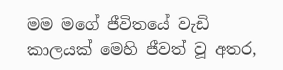මම මගේ ජීවිතයේ වැඩි කාලයක් මෙහි ජීවත් වූ අතර,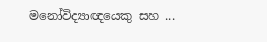මනෝවිද්‍යාඥයෙකු සහ ...